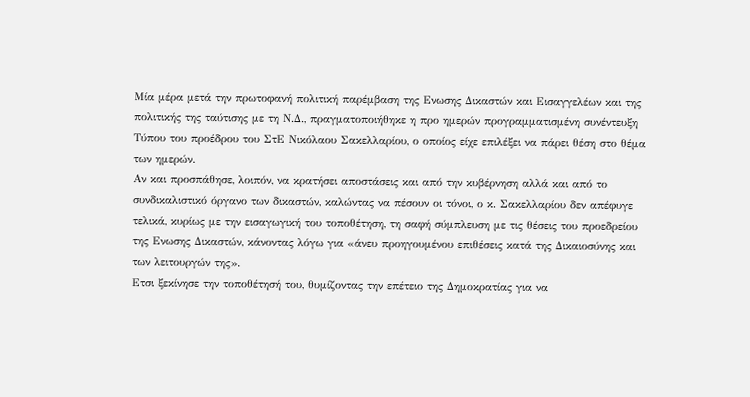Μία μέρα μετά την πρωτοφανή πολιτική παρέμβαση της Ενωσης Δικαστών και Εισαγγελέων και της πολιτικής της ταύτισης με τη Ν.Δ., πραγματοποιήθηκε η προ ημερών προγραμματισμένη συνέντευξη Τύπου του προέδρου του ΣτΕ Νικόλαου Σακελλαρίου, ο οποίος είχε επιλέξει να πάρει θέση στο θέμα των ημερών.
Αν και προσπάθησε, λοιπόν, να κρατήσει αποστάσεις και από την κυβέρνηση αλλά και από το συνδικαλιστικό όργανο των δικαστών, καλώντας να πέσουν οι τόνοι, ο κ. Σακελλαρίου δεν απέφυγε τελικά, κυρίως με την εισαγωγική του τοποθέτηση, τη σαφή σύμπλευση με τις θέσεις του προεδρείου της Ενωσης Δικαστών, κάνοντας λόγω για «άνευ προηγουμένου επιθέσεις κατά της Δικαιοσύνης και των λειτουργών της».
Ετσι ξεκίνησε την τοποθέτησή του, θυμίζοντας την επέτειο της Δημοκρατίας για να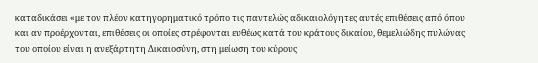καταδικάσει «με τον πλέον κατηγορηματικό τρόπο τις παντελώς αδικαιολόγητες αυτές επιθέσεις από όπου και αν προέρχονται, επιθέσεις οι οποίες στρέφονται ευθέως κατά του κράτους δικαίου, θεμελιώδης πυλώνας του οποίου είναι η ανεξάρτητη Δικαιοσύνη, στη μείωση του κύρους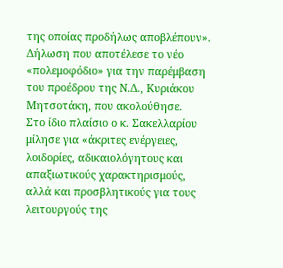της οποίας προδήλως αποβλέπουν». Δήλωση που αποτέλεσε το νέο «πολεμοφόδιο» για την παρέμβαση του προέδρου της Ν.Δ., Κυριάκου Μητσοτάκη, που ακολούθησε.
Στο ίδιο πλαίσιο ο κ. Σακελλαρίου μίλησε για «άκριτες ενέργειες, λοιδορίες, αδικαιολόγητους και απαξιωτικούς χαρακτηρισμούς, αλλά και προσβλητικούς για τους λειτουργούς της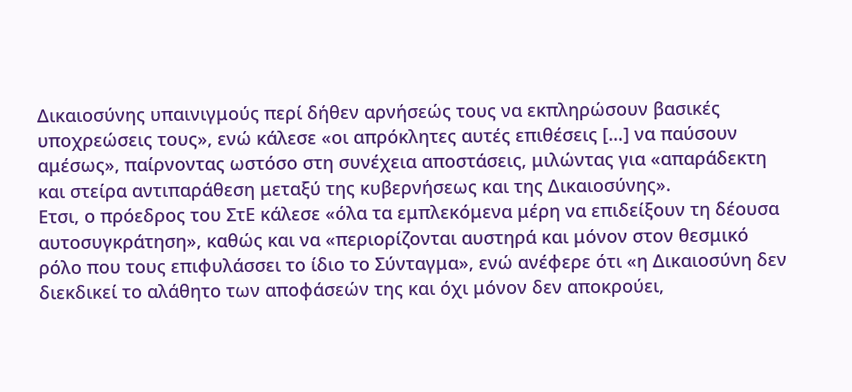Δικαιοσύνης υπαινιγμούς περί δήθεν αρνήσεώς τους να εκπληρώσουν βασικές υποχρεώσεις τους», ενώ κάλεσε «οι απρόκλητες αυτές επιθέσεις […] να παύσουν αμέσως», παίρνοντας ωστόσο στη συνέχεια αποστάσεις, μιλώντας για «απαράδεκτη και στείρα αντιπαράθεση μεταξύ της κυβερνήσεως και της Δικαιοσύνης».
Ετσι, ο πρόεδρος του ΣτΕ κάλεσε «όλα τα εμπλεκόμενα μέρη να επιδείξουν τη δέουσα αυτοσυγκράτηση», καθώς και να «περιορίζονται αυστηρά και μόνον στον θεσμικό ρόλο που τους επιφυλάσσει το ίδιο το Σύνταγμα», ενώ ανέφερε ότι «η Δικαιοσύνη δεν διεκδικεί το αλάθητο των αποφάσεών της και όχι μόνον δεν αποκρούει,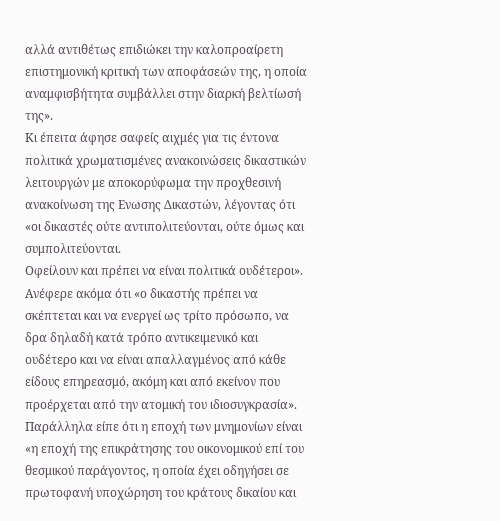αλλά αντιθέτως επιδιώκει την καλοπροαίρετη επιστημονική κριτική των αποφάσεών της, η οποία αναμφισβήτητα συμβάλλει στην διαρκή βελτίωσή της».
Κι έπειτα άφησε σαφείς αιχμές για τις έντονα πολιτικά χρωματισμένες ανακοινώσεις δικαστικών λειτουργών με αποκορύφωμα την προχθεσινή ανακοίνωση της Ενωσης Δικαστών, λέγοντας ότι «οι δικαστές ούτε αντιπολιτεύονται, ούτε όμως και συμπολιτεύονται.
Οφείλουν και πρέπει να είναι πολιτικά ουδέτεροι». Ανέφερε ακόμα ότι «ο δικαστής πρέπει να σκέπτεται και να ενεργεί ως τρίτο πρόσωπο, να δρα δηλαδή κατά τρόπο αντικειμενικό και ουδέτερο και να είναι απαλλαγμένος από κάθε είδους επηρεασμό, ακόμη και από εκείνον που προέρχεται από την ατομική του ιδιοσυγκρασία».
Παράλληλα είπε ότι η εποχή των μνημονίων είναι «η εποχή της επικράτησης του οικονομικού επί του θεσμικού παράγοντος, η οποία έχει οδηγήσει σε πρωτοφανή υποχώρηση του κράτους δικαίου και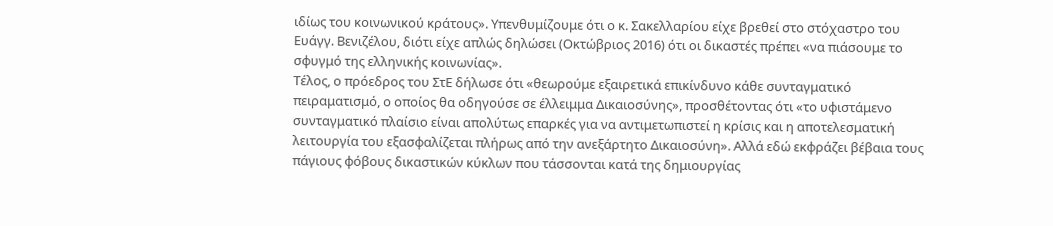ιδίως του κοινωνικού κράτους». Υπενθυμίζουμε ότι ο κ. Σακελλαρίου είχε βρεθεί στο στόχαστρο του Ευάγγ. Βενιζέλου, διότι είχε απλώς δηλώσει (Οκτώβριος 2016) ότι οι δικαστές πρέπει «να πιάσουμε το σφυγμό της ελληνικής κοινωνίας».
Τέλος, ο πρόεδρος του ΣτΕ δήλωσε ότι «θεωρούμε εξαιρετικά επικίνδυνο κάθε συνταγματικό πειραματισμό, ο οποίος θα οδηγούσε σε έλλειμμα Δικαιοσύνης», προσθέτοντας ότι «το υφιστάμενο συνταγματικό πλαίσιο είναι απολύτως επαρκές για να αντιμετωπιστεί η κρίσις και η αποτελεσματική λειτουργία του εξασφαλίζεται πλήρως από την ανεξάρτητο Δικαιοσύνη». Αλλά εδώ εκφράζει βέβαια τους πάγιους φόβους δικαστικών κύκλων που τάσσονται κατά της δημιουργίας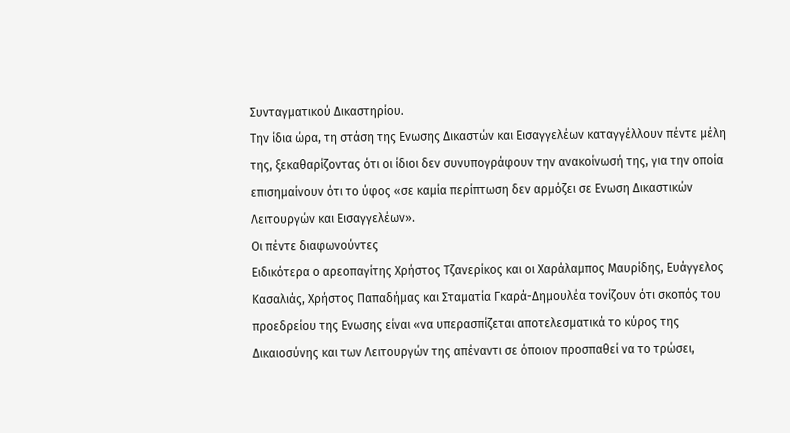Συνταγματικού Δικαστηρίου.
Την ίδια ώρα, τη στάση της Ενωσης Δικαστών και Εισαγγελέων καταγγέλλουν πέντε μέλη της, ξεκαθαρίζοντας ότι οι ίδιοι δεν συνυπογράφουν την ανακοίνωσή της, για την οποία επισημαίνουν ότι το ύφος «σε καμία περίπτωση δεν αρμόζει σε Ενωση Δικαστικών Λειτουργών και Εισαγγελέων».
Οι πέντε διαφωνούντες
Ειδικότερα ο αρεοπαγίτης Χρήστος Τζανερίκος και οι Χαράλαμπος Μαυρίδης, Ευάγγελος Κασαλιάς, Χρήστος Παπαδήμας και Σταματία Γκαρά-Δημουλέα τονίζουν ότι σκοπός του προεδρείου της Ενωσης είναι «να υπερασπίζεται αποτελεσματικά το κύρος της Δικαιοσύνης και των Λειτουργών της απέναντι σε όποιον προσπαθεί να το τρώσει,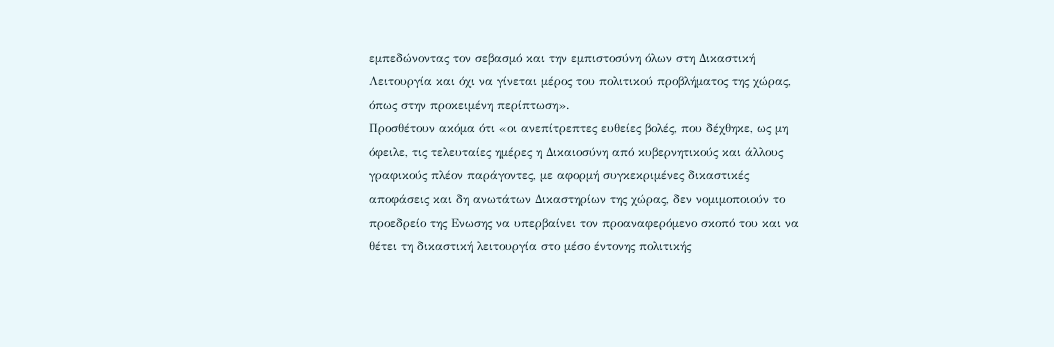εμπεδώνοντας τον σεβασμό και την εμπιστοσύνη όλων στη Δικαστική Λειτουργία και όχι να γίνεται μέρος του πολιτικού προβλήματος της χώρας, όπως στην προκειμένη περίπτωση».
Προσθέτουν ακόμα ότι «οι ανεπίτρεπτες ευθείες βολές, που δέχθηκε, ως μη όφειλε, τις τελευταίες ημέρες η Δικαιοσύνη από κυβερνητικούς και άλλους γραφικούς πλέον παράγοντες, με αφορμή συγκεκριμένες δικαστικές αποφάσεις και δη ανωτάτων Δικαστηρίων της χώρας, δεν νομιμοποιούν το προεδρείο της Ενωσης να υπερβαίνει τον προαναφερόμενο σκοπό του και να θέτει τη δικαστική λειτουργία στο μέσο έντονης πολιτικής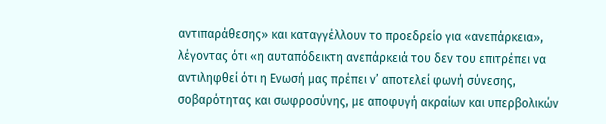αντιπαράθεσης» και καταγγέλλουν το προεδρείο για «ανεπάρκεια», λέγοντας ότι «η αυταπόδεικτη ανεπάρκειά του δεν του επιτρέπει να αντιληφθεί ότι η Ενωσή μας πρέπει ν’ αποτελεί φωνή σύνεσης, σοβαρότητας και σωφροσύνης, με αποφυγή ακραίων και υπερβολικών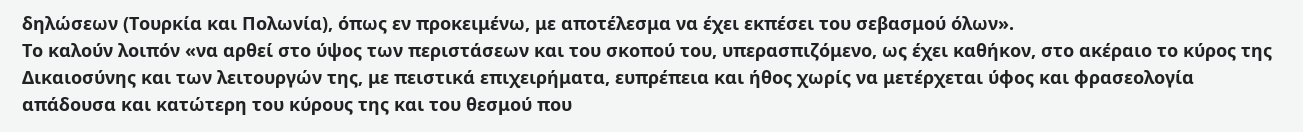δηλώσεων (Τουρκία και Πολωνία), όπως εν προκειμένω, με αποτέλεσμα να έχει εκπέσει του σεβασμού όλων».
Το καλούν λοιπόν «να αρθεί στο ύψος των περιστάσεων και του σκοπού του, υπερασπιζόμενο, ως έχει καθήκον, στο ακέραιο το κύρος της Δικαιοσύνης και των λειτουργών της, με πειστικά επιχειρήματα, ευπρέπεια και ήθος χωρίς να μετέρχεται ύφος και φρασεολογία απάδουσα και κατώτερη του κύρους της και του θεσμού που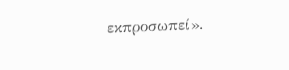εκπροσωπεί».